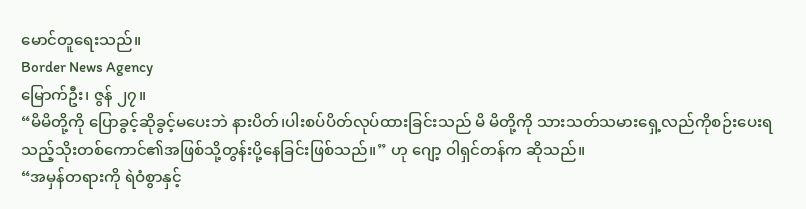မောင်တူရေးသည်။
Border News Agency
မြောက်ဦး၊ ဇွန် ၂၇။
“မိမိတို့ကို ပြောခွင့်ဆိုခွင့်မပေးဘဲ နားပိတ်၊ပါးစပ်ပိတ်လုပ်ထားခြင်းသည် မိ မိတို့ကို သားသတ်သမားရှေ့လည်ကိုစဉ်းပေးရသည့်သိုးတစ်ကောင်၏အဖြစ်သို့တွန်းပို့နေခြင်းဖြစ်သည်။” ဟု ဂျော့ ဝါရှင်တန်က ဆိုသည်။
“အမှန်တရားကို ရဲဝံစွာနှင့်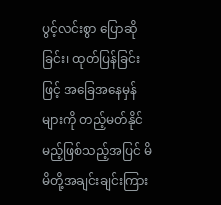ပွင့်လင်းစွာ ပြောဆိုခြင်း၊ ထုတ်ပြန်ခြင်းဖြင့် အခြေအနေမှန်များကို တည့်မတ်နိုင်မည့်ဖြစ်သည့်အပြင် မိမိတို့အချင်းချင်းကြား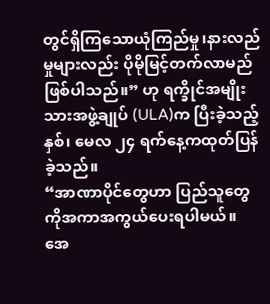တွင်ရှိကြသောယုံကြည်မှု၊နားလည်မှုများလည်း ပိုမိုမြင့်တက်လာမည်ဖြစ်ပါသည်။” ဟု ရက္ခိုင်အမျိုးသားအဖွဲ့ချုပ် (ULA)က ပြီးခဲ့သည့်နှစ်၊ မေလ ၂၄ ရက်နေ့ကထုတ်ပြန်ခဲ့သည်။
“အာဏာပိုင်တွေဟာ ပြည်သူတွေကိုအကာအကွယ်ပေးရပါမယ်။ အေ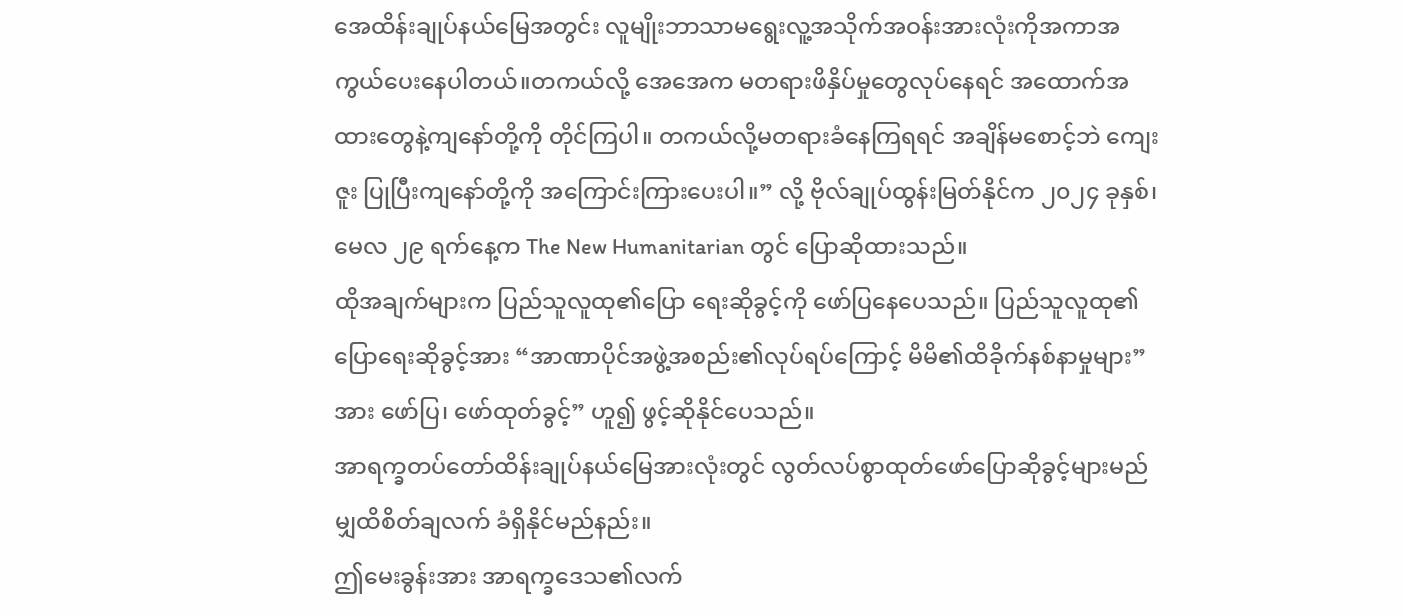အေထိန်းချုပ်နယ်မြေအတွင်း လူမျိုးဘာသာမရွေးလူ့အသိုက်အဝန်းအားလုံးကိုအကာအကွယ်ပေးနေပါတယ်။တကယ်လို့ အေအေက မတရားဖိနှိပ်မှုတွေလုပ်နေရင် အထောက်အထားတွေနဲ့ကျနော်တို့ကို တိုင်ကြပါ။ တကယ်လို့မတရားခံနေကြရရင် အချိန်မစောင့်ဘဲ ကျေးဇူး ပြုပြီးကျနော်တို့ကို အကြောင်းကြားပေးပါ။” လို့ ဗိုလ်ချုပ်ထွန်းမြတ်နိုင်က ၂၀၂၄ ခုနှစ်၊ မေလ ၂၉ ရက်နေ့က The New Humanitarian တွင် ပြောဆိုထားသည်။
ထိုအချက်များက ပြည်သူလူထု၏ပြော ရေးဆိုခွင့်ကို ဖော်ပြနေပေသည်။ ပြည်သူလူထု၏ပြောရေးဆိုခွင့်အား “အာဏာပိုင်အဖွဲ့အစည်း၏လုပ်ရပ်ကြောင့် မိမိ၏ထိခိုက်နစ်နာမှုများ”အား ဖော်ပြ၊ ဖော်ထုတ်ခွင့်” ဟူ၍ ဖွင့်ဆိုနိုင်ပေသည်။
အာရက္ခတပ်တော်ထိန်းချုပ်နယ်မြေအားလုံးတွင် လွတ်လပ်စွာထုတ်ဖော်ပြောဆိုခွင့်များမည်မျှထိစိတ်ချလက် ခံရှိနိုင်မည်နည်း။
ဤမေးခွန်းအား အာရက္ခဒေသ၏လက်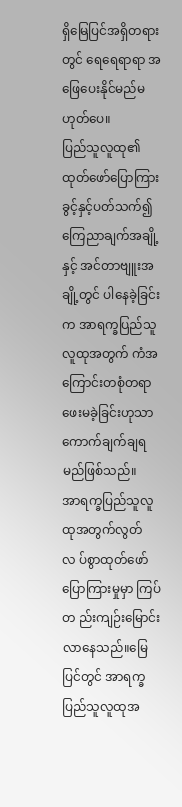ရှိမြေပြင်အရှိတရားတွင် ရေရေရာရာ အဖြေပေးနိုင်မည်မဟုတ်ပေ။
ပြည်သူလူထု၏ထုတ်ဖော်ပြောကြားခွင့်နှင့်ပတ်သက်၍ကြေညာချက်အချို့နှင့် အင်တာဗျူးအချို့တွင် ပါနေခဲ့ခြင်းက အာရက္ခပြည်သူလူထုအတွက် ကံအကြောင်းတစုံတရာ ဖေးမခဲ့ခြင်းဟုသာ ကောက်ချက်ချရမည်ဖြစ်သည်။
အာရက္ခပြည်သူလူထုအတွက်လွတ်လ ပ်စွာထုတ်ဖော်ပြောကြားမှုမှာ ကြပ်တ ည်းကျဉ်းမြောင်းလာနေသည်။မြေပြင်တွင် အာရက္ခပြည်သူလူထုအ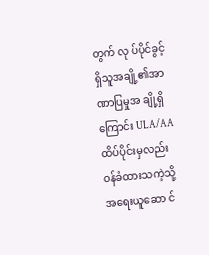တွက် လု ပ်ပိုင်ခွင့်ရှိသူအချို့၏အာဏာပြမှုအ ချို့ရှိကြောင်း ULA/AAထိပ်ပိုင်းမှလည်း ဝန်ခံထားသကဲ့သို့ အရေးယူဆော င်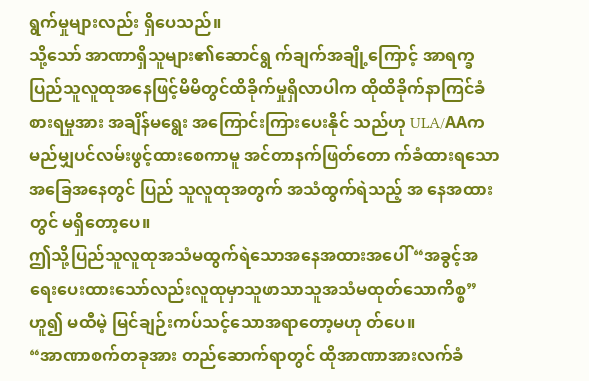ရွက်မှုများလည်း ရှိပေသည်။
သို့သော် အာဏာရှိသူများ၏ဆောင်ရွ က်ချက်အချို့ကြောင့် အာရက္ခပြည်သူလူထုအနေဖြင့်မိမိတွင်ထိခိုက်မှုရှိလာပါက ထိုထိခိုက်နာကြင်ခံစားရမှုအား အချိန်မရွေး အကြောင်းကြားပေးနိုင် သည်ဟု ULA/AAကမည်မျှပင်လမ်းဖွင့်ထားစေကာမူ အင်တာနက်ဖြတ်တော က်ခံထားရသောအခြေအနေတွင် ပြည် သူလူထုအတွက် အသံထွက်ရဲသည့် အ နေအထားတွင် မရှိတော့ပေ။
ဤသို့ပြည်သူလူထုအသံမထွက်ရဲသောအနေအထားအပေါ် “အခွင့်အရေးပေးထားသော်လည်းလူထုမှာသူဖာသာသူအသံမထုတ်သောကိစ္စ” ဟူ၍ မထီမဲ့ မြင်ချဉ်းကပ်သင့်သောအရာတော့မဟု တ်ပေ။
“အာဏာစက်တခုအား တည်ဆောက်ရာတွင် ထိုအာဏာအားလက်ခံ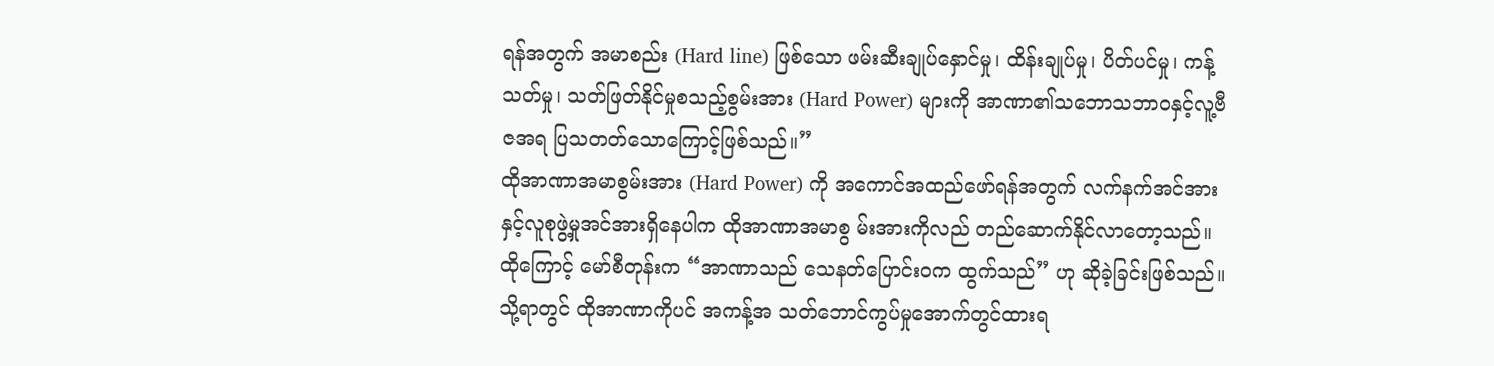ရန်အတွက် အမာစည်း (Hard line) ဖြစ်သော ဖမ်းဆီးချုပ်နှောင်မှု၊ ထိန်းချုပ်မှု၊ ပိတ်ပင်မှု၊ ကန့်သတ်မှု၊ သတ်ဖြတ်နိုင်မှုစသည့်စွမ်းအား (Hard Power) များကို အာဏာ၏သဘောသဘာဝနှင့်လူ့ဗီဇအရ ပြသတတ်သောကြောင့်ဖြစ်သည်။”
ထိုအာဏာအမာစွမ်းအား (Hard Power) ကို အကောင်အထည်ဖော်ရန်အတွက် လက်နက်အင်အားနှင့်လူစုဖွဲ့မှုအင်အားရှိနေပါက ထိုအာဏာအမာစွ မ်းအားကိုလည် တည်ဆောက်နိုင်လာတော့သည်။
ထိုကြောင့် မော်စီတုန်းက “အာဏာသည် သေနတ်ပြောင်းဝက ထွက်သည်” ဟု ဆိုခဲ့ခြင်းဖြစ်သည်။
သို့ရာတွင် ထိုအာဏာကိုပင် အကန့်အ သတ်ဘောင်ကွပ်မှုအောက်တွင်ထားရ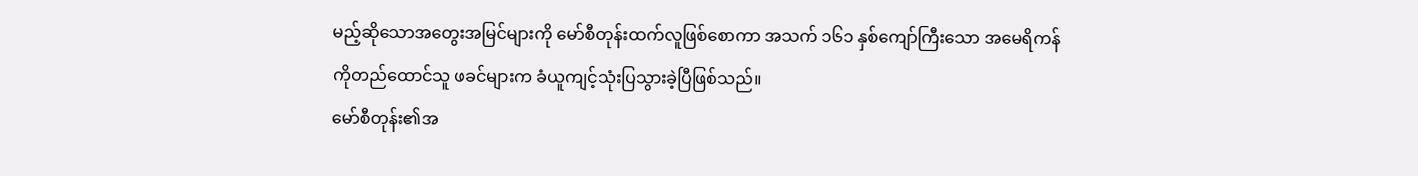မည့်ဆိုသောအတွေးအမြင်များကို မော်စီတုန်းထက်လူဖြစ်စောကာ အသက် ၁၆၁ နှစ်ကျော်ကြီးသော အမေရိကန်ကိုတည်ထောင်သူ ဖခင်များက ခံယူကျင့်သုံးပြသွားခဲ့ပြီဖြစ်သည်။
မော်စီတုန်း၏အ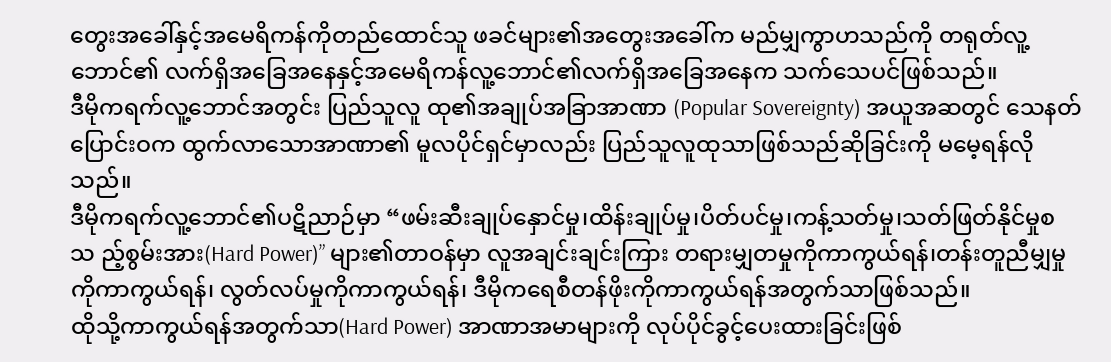တွေးအခေါ်နှင့်အမေရိကန်ကိုတည်ထောင်သူ ဖခင်များ၏အတွေးအခေါ်က မည်မျှကွာဟသည်ကို တရုတ်လူ့ဘောင်၏ လက်ရှိအခြေအနေနှင့်အမေရိကန်လူ့ဘောင်၏လက်ရှိအခြေအနေက သက်သေပင်ဖြစ်သည်။
ဒီမိုကရက်လူ့ဘောင်အတွင်း ပြည်သူလူ ထု၏အချုပ်အခြာအာဏာ (Popular Sovereignty) အယူအဆတွင် သေနတ်ပြောင်းဝက ထွက်လာသောအာဏာ၏ မူလပိုင်ရှင်မှာလည်း ပြည်သူလူထုသာဖြစ်သည်ဆိုခြင်းကို မမေ့ရန်လိုသည်။
ဒီမိုကရက်လူ့ဘောင်၏ပဋိညာဉ်မှာ “ဖမ်းဆီးချုပ်နှောင်မှု၊ထိန်းချုပ်မှု၊ပိတ်ပင်မှု၊ကန့်သတ်မှု၊သတ်ဖြတ်နိုင်မှုစသ ည့်စွမ်းအား(Hard Power)” များ၏တာဝန်မှာ လူအချင်းချင်းကြား တရားမျှတမှုကိုကာကွယ်ရန်၊တန်းတူညီမျှမှုကိုကာကွယ်ရန်၊ လွတ်လပ်မှုကိုကာကွယ်ရန်၊ ဒီမိုကရေစီတန်ဖိုးကိုကာကွယ်ရန်အတွက်သာဖြစ်သည်။
ထိုသို့ကာကွယ်ရန်အတွက်သာ(Hard Power) အာဏာအမာများကို လုပ်ပိုင်ခွင့်ပေးထားခြင်းဖြစ်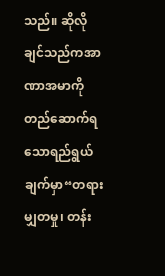သည်။ ဆိုလိုချင်သည်ကအာဏာအမာကို တည်ဆောက်ရသောရည်ရွယ်ချက်မှာ“တရားမျှတမှု၊ တန်း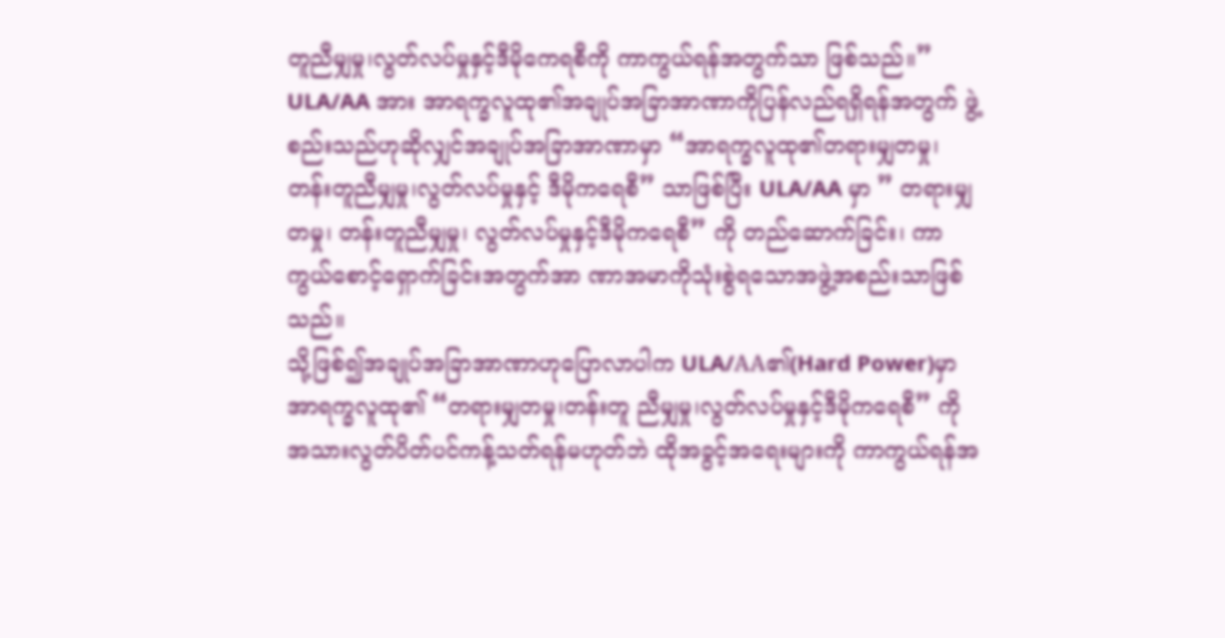တူညီမျှမှု၊လွတ်လပ်မှုနှင့်ဒီမိုကေရစီကို ကာကွယ်ရန်အတွက်သာ ဖြစ်သည်။”
ULA/AA အား အာရက္ခလူထု၏အချုပ်အခြာအာဏာကိုပြန်လည်ရရှိရန်အတွက် ဖွဲ့စည်းသည်ဟုဆိုလျှင်အချုပ်အခြာအာဏာမှာ “အာရက္ခလူထု၏တရားမျှတမှု၊တန်းတူညီမျှမှု၊လွတ်လပ်မှုနှင့် ဒီမိုကရေစီ” သာဖြစ်ပြီး ULA/AA မှာ ” တရားမျှတမှု၊ တန်းတူညီမျှမှု၊ လွတ်လပ်မှုနှင့်ဒီမိုကရေစီ” ကို တည်ဆောက်ခြင်း၊ ကာကွယ်စောင့်ရှောက်ခြင်းအတွက်အာ ဏာအမာကိုသုံးစွဲရသောအဖွဲ့အစည်းသာဖြစ်သည်။
သို့ဖြစ်၍အချုပ်အခြာအာဏာဟုပြောလာပါက ULA/AA၏(Hard Power)မှာ အာရက္ခလူထု၏ “တရားမျှတမှု၊တန်းတူ ညီမျှမှု၊လွတ်လပ်မှုနှင့်ဒီမိုကရေစီ” ကို အသားလွတ်ပိတ်ပင်ကန့်သတ်ရန်မဟုတ်ဘဲ ထိုအခွင့်အရေးများကို ကာကွယ်ရန်အ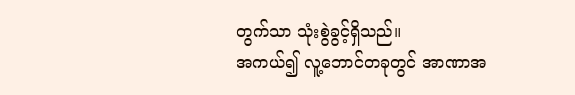တွက်သာ သုံးစွဲခွင့်ရှိသည်။
အကယ်၍ လူ့ဘောင်တခုတွင် အာဏာအ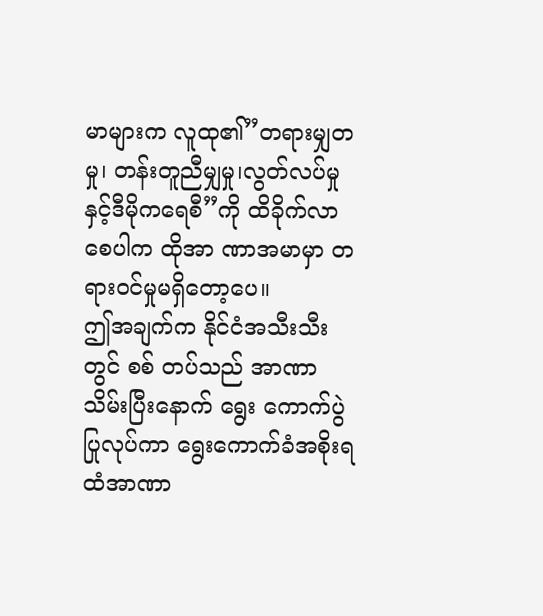မာများက လူထု၏”တရားမျှတမှု၊ တန်းတူညီမျှမှု၊လွတ်လပ်မှုနှင့်ဒီမိုကရေစီ”ကို ထိခိုက်လာစေပါက ထိုအာ ဏာအမာမှာ တရားဝင်မှုမရှိတော့ပေ။
ဤအချက်က နိုင်ငံအသီးသီးတွင် စစ် တပ်သည် အာဏာသိမ်းပြီးနောက် ရွေး ကောက်ပွဲပြုလုပ်ကာ ရွေးကောက်ခံအစိုးရထံအာဏာ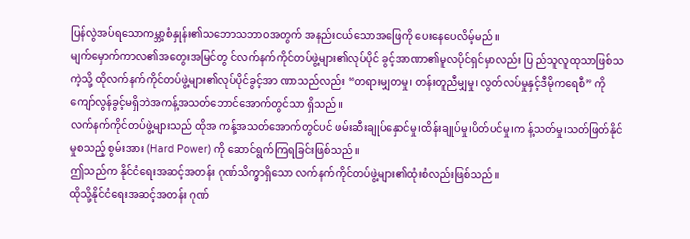ပြန်လွဲအပ်ရသောကမ္ဘာ့စံနှုန်း၏သဘောသဘာဝအတွက် အနည်းငယ်သောအဖြေကို ပေးနေပေလိမ့်မည်။
မျက်မှောက်ကာလ၏အတွေးအမြင်တွ င်လက်နက်ကိုင်တပ်ဖွဲ့များ၏လုပ်ပိုင် ခွင့်အာဏာ၏မူလပိုင်ရှင်မှာလည်း ပြ ည်သူလူထုသာဖြစ်သကဲ့သို့ ထိုလက်နက်ကိုင်တပ်ဖွဲ့များ၏လုပ်ပိုင်ခွင့်အာ ဏာသည်လည်း “တရားမျှတမှု၊ တန်းတူညီမျှမှု၊ လွတ်လပ်မှုနှင့်ဒီမိုကရေစီ” ကို ကျော်လွန်ခွင့်မရှိဘဲအကန့်အသတ်ဘောင်အောက်တွင်သာ ရှိသည်။
လက်နက်ကိုင်တပ်ဖွဲ့များသည် ထိုအ ကန့်အသတ်အောက်တွင်ပင် ဖမ်းဆီးချုပ်နှောင်မှု၊ထိန်းချုပ်မှု၊ပိတ်ပင်မှု၊က န့်သတ်မှု၊သတ်ဖြတ်နိုင်မှုစသည့် စွမ်းအား (Hard Power) ကို ဆောင်ရွက်ကြရခြင်းဖြစ်သည်။
ဤသည်က နိုင်ငံရေးအဆင့်အတန်း ဂုဏ်သိက္ခာရှိသော လက်နက်ကိုင်တပ်ဖွဲ့များ၏ထုံးစံလည်းဖြစ်သည်။
ထိုသို့နိုင်ငံရေးအဆင့်အတန်း ဂုဏ်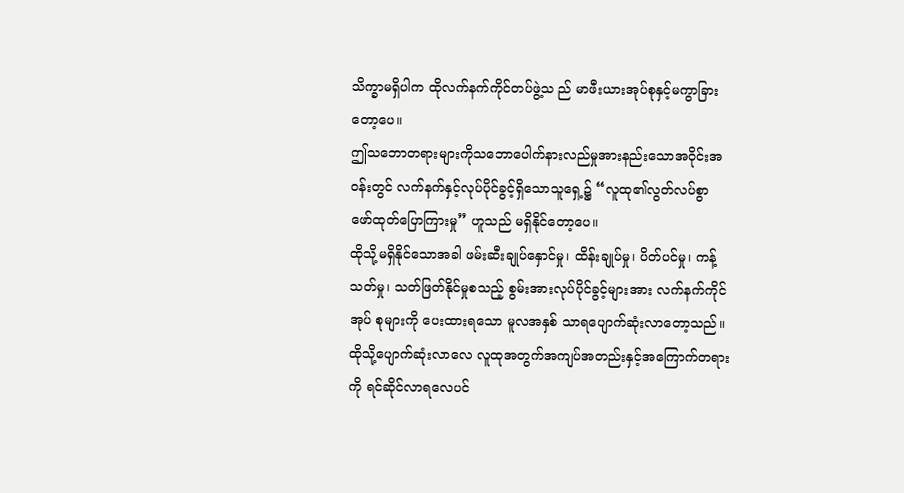သိက္ခာမရှိပါက ထိုလက်နက်ကိုင်တပ်ဖွဲ့သ ည် မာဖီးယားအုပ်စုနှင့်မကွာခြားတော့ပေ။
ဤသဘောတရားများကိုသဘောပေါက်နားလည်မှုအားနည်းသောအဝိုင်းအဝန်းတွင် လက်နက်နှင့်လုပ်ပိုင်ခွင့်ရှိသောသူရှေ့၌ “လူထု၏လွတ်လပ်စွာ
ဖော်ထုတ်ပြောကြားမှု” ဟူသည် မရှိနိုင်တော့ပေ။
ထိုသို့မရှိနိုင်သောအခါ ဖမ်းဆီးချုပ်နှောင်မှု၊ ထိန်းချုပ်မှု၊ ပိတ်ပင်မှု၊ ကန့်သတ်မှု၊ သတ်ဖြတ်နိုင်မှုစသည့် စွမ်းအားလုပ်ပိုင်ခွင့်များအား လက်နက်ကိုင်အုပ် စုများကို ပေးထားရသော မူလအနှစ် သာရပျောက်ဆုံးလာတော့သည်။
ထိုသို့ပျောက်ဆုံးလာလေ လူထုအတွက်အကျပ်အတည်းနှင့်အကြောက်တရားကို ရင်ဆိုင်လာရလေပင်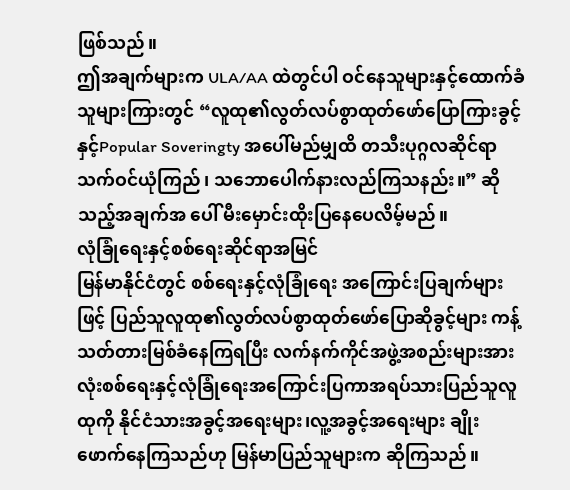ဖြစ်သည်။
ဤအချက်များက ULA/AA ထဲတွင်ပါ ဝင်နေသူများနှင့်ထောက်ခံသူများကြားတွင် “လူထု၏လွတ်လပ်စွာထုတ်ဖော်ပြောကြားခွင့်နှင့်Popular Soveringty အပေါ်မည်မျှထိ တသီးပုဂ္ဂလဆိုင်ရာသက်ဝင်ယုံကြည်၊ သဘောပေါက်နားလည်ကြသနည်း။” ဆိုသည့်အချက်အ ပေါ် မီးမှောင်းထိုးပြနေပေလိမ့်မည်။
လုံခြုံရေးနှင့်စစ်ရေးဆိုင်ရာအမြင်
မြန်မာနိုင်ငံတွင် စစ်ရေးနှင့်လုံခြုံရေး အကြောင်းပြချက်များဖြင့် ပြည်သူလူထု၏လွတ်လပ်စွာထုတ်ဖော်ပြောဆိုခွင့်များ ကန့်သတ်တားမြစ်ခံနေကြရပြီး လက်နက်ကိုင်အဖွဲ့အစည်းများအားလုံးစစ်ရေးနှင့်လုံခြုံရေးအကြောင်းပြကာအရပ်သားပြည်သူလူထုကို နိုင်ငံသားအခွင့်အရေးများ၊လူ့အခွင့်အရေးများ ချိုးဖောက်နေကြသည်ဟု မြန်မာပြည်သူများက ဆိုကြသည်။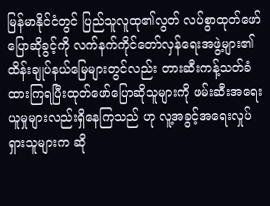မြန်မာနိုင်ငံတွင် ပြည်သူလူထု၏လွတ် လပ်စွာထုတ်ဖော်ပြောဆိုခွင့်ကို လက်နက်ကိုင်တော်လှန်ရေးအဖွဲ့များ၏ထိန်းချုပ်နယ်မြေများတွင်လည်း တားဆီးကန့်သတ်ခံထားကြရပြီးထုတ်ဖော်ပြောဆိုသူများကို ဖမ်းဆီးအရေးယူမှုများလည်းရှိနေကြသည် ဟု လူ့အခွင့်အရေးလှုပ်ရှားသူများက ဆို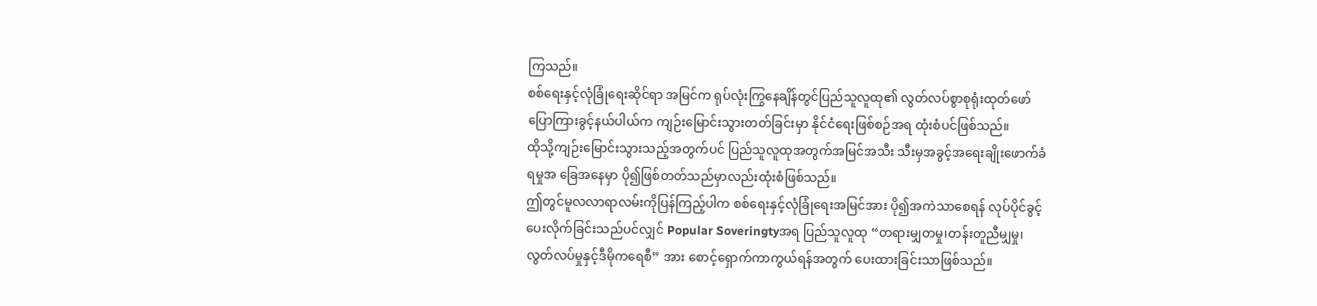ကြသည်။
စစ်ရေးနှင့်လုံခြုံရေးဆိုင်ရာ အမြင်က ရုပ်လုံးကြွနေချိန်တွင်ပြည်သူလူထု၏ လွတ်လပ်စွာစုရုံးထုတ်ဖော်ပြောကြားခွင့်နယ်ပါယ်က ကျဉ်းမြောင်းသွားတတ်ခြင်းမှာ နိုင်ငံရေးဖြစ်စဉ်အရ ထုံးစံပင်ဖြစ်သည်။
ထိုသို့ကျဉ်းမြောင်းသွားသည့်အတွက်ပင် ပြည်သူလူထုအတွက်အမြင်အသီး သီးမှအခွင့်အရေးချိုးဖောက်ခံရမှုအ ခြေအနေမှာ ပို၍ဖြစ်တတ်သည်မှာလည်းထုံးစံဖြစ်သည်။
ဤတွင်မူလလာရာလမ်းကိုပြန်ကြည့်ပါက စစ်ရေးနှင့်လုံခြုံရေးအမြင်အား ပို၍အကဲသာစေရန် လုပ်ပိုင်ခွင့်ပေးလိုက်ခြင်းသည်ပင်လျှင် Popular Soveringtyအရ ပြည်သူလူထု “တရားမျှတမှု၊တန်းတူညီမျှမှု၊ လွတ်လပ်မှုနှင့်ဒီမိုကရေစီ” အား စောင့်ရှောက်ကာကွယ်ရန်အတွက် ပေးထားခြင်းသာဖြစ်သည်။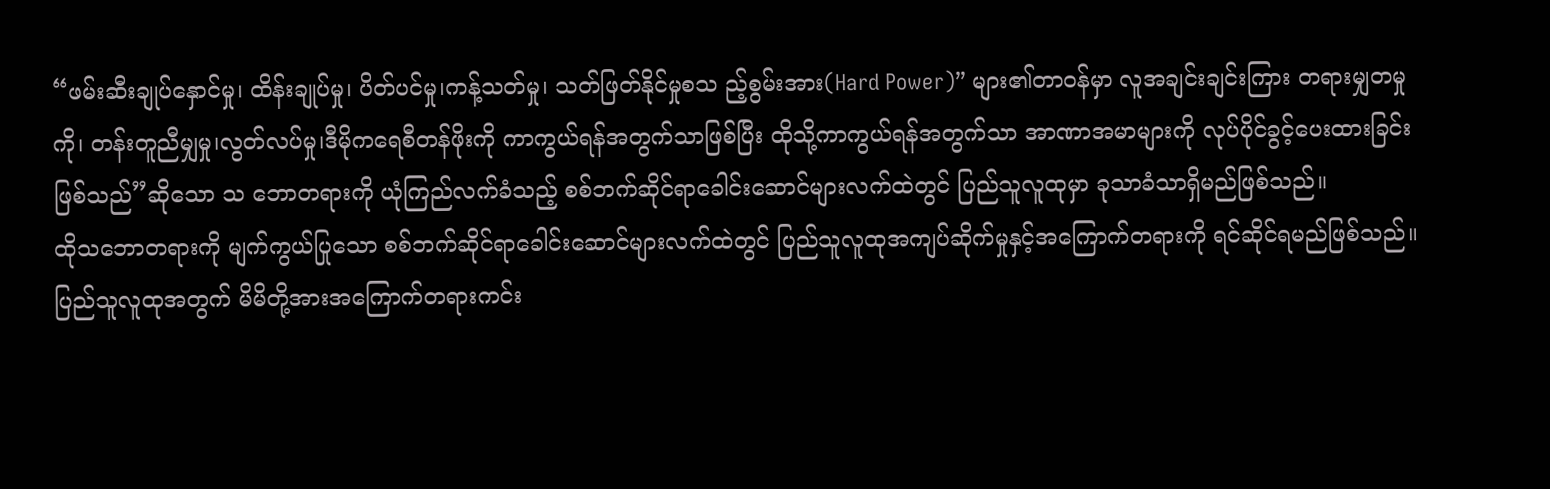“ဖမ်းဆီးချုပ်နှောင်မှု၊ ထိန်းချုပ်မှု၊ ပိတ်ပင်မှု၊ကန့်သတ်မှု၊ သတ်ဖြတ်နိုင်မှုစသ ည့်စွမ်းအား(Hard Power)” များ၏တာဝန်မှာ လူအချင်းချင်းကြား တရားမျှတမှုကို၊ တန်းတူညီမျှမှု၊လွတ်လပ်မှု၊ဒီမိုကရေစီတန်ဖိုးကို ကာကွယ်ရန်အတွက်သာဖြစ်ပြီး ထိုသို့ကာကွယ်ရန်အတွက်သာ အာဏာအမာများကို လုပ်ပိုင်ခွင့်ပေးထားခြင်းဖြစ်သည်”ဆိုသော သ ဘောတရားကို ယုံကြည်လက်ခံသည့် စစ်ဘက်ဆိုင်ရာခေါင်းဆောင်များလက်ထဲတွင် ပြည်သူလူထုမှာ ခုသာခံသာရှိမည်ဖြစ်သည်။
ထိုသဘောတရားကို မျက်ကွယ်ပြုသော စစ်ဘက်ဆိုင်ရာခေါင်းဆောင်များလက်ထဲတွင် ပြည်သူလူထုအကျပ်ဆိုက်မှုနှင့်အကြောက်တရားကို ရင်ဆိုင်ရမည်ဖြစ်သည်။
ပြည်သူလူထုအတွက် မိမိတို့အားအကြောက်တရားကင်း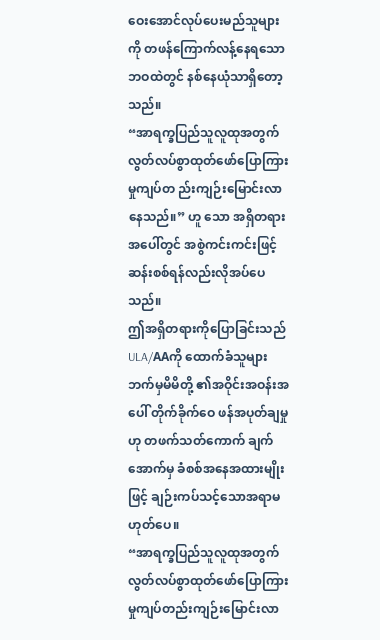ဝေးအောင်လုပ်ပေးမည်သူများကို တဖန်ကြောက်လန့်နေရသောဘဝထဲတွင် နစ်နေယုံသာရှိတော့သည်။
“အာရက္ခပြည်သူလူထုအတွက် လွတ်လပ်စွာထုတ်ဖော်ပြောကြားမှုကျပ်တ ည်းကျဉ်းမြောင်းလာနေသည်။” ဟူ သော အရှိတရားအပေါ်တွင် အစွဲကင်းကင်းဖြင့် ဆန်းစစ်ရန်လည်းလိုအပ်ပေသည်။
ဤအရှိတရားကိုပြောခြင်းသည် ULA/AAကို ထောက်ခံသူများဘက်မှမိမိတို့ ၏အဝိုင်းအဝန်းအပေါ် တိုက်ခိုက်ဝေ ဖန်အပုတ်ချမှုဟု တဖက်သတ်ကောက် ချက်အောက်မှ ခံစစ်အနေအထားမျိုးဖြင့် ချဉ်းကပ်သင့်သောအရာမဟုတ်ပေ။
“အာရက္ခပြည်သူလူထုအတွက် လွတ်လပ်စွာထုတ်ဖော်ပြောကြားမှုကျပ်တည်းကျဉ်းမြောင်းလာ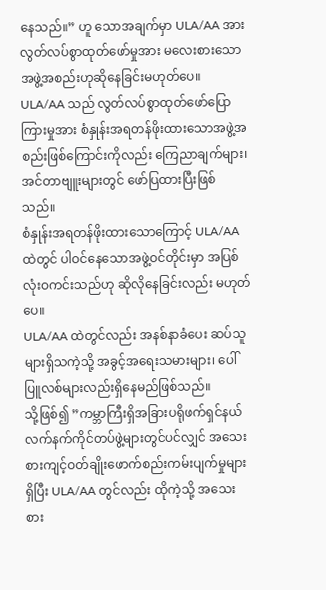နေသည်။” ဟူ သောအချက်မှာ ULA/AA အား လွတ်လပ်စွာထုတ်ဖော်မှုအား မလေးစားသောအဖွဲ့အစည်းဟုဆိုနေခြင်းမဟုတ်ပေ။
ULA/AA သည် လွတ်လပ်စွာထုတ်ဖော်ပြောကြားမှုအား စံနှုန်းအရတန်ဖိုးထားသောအဖွဲ့အစည်းဖြစ်ကြောင်းကိုလည်း ကြေညာချက်များ၊ အင်တာဗျူးများတွင် ဖော်ပြထားပြီးဖြစ်သည်။
စံနှုန်းအရတန်ဖိုးထားသောကြောင့် ULA/AA ထဲတွင် ပါဝင်နေသောအဖွဲ့ဝင်တိုင်းမှာ အပြစ်လုံးဝကင်းသည်ဟု ဆိုလိုနေခြင်းလည်း မဟုတ်ပေ။
ULA/AA ထဲတွင်လည်း အနစ်နာခံပေး ဆပ်သူများရှိသကဲ့သို့ အခွင့်အရေးသမားများ၊ ပေါ်ပြူလစ်များလည်းရှိနေမည်ဖြစ်သည်။
သို့ဖြစ်၍ ”ကမ္ဘာကြီးရှိအခြားပရိုဖက်ရှင်နယ်လက်နက်ကိုင်တပ်ဖွဲ့များတွင်ပင်လျှင် အသေးစားကျင့်ဝတ်ချိုးဖောက်စည်းကမ်းပျက်မှုများရှိပြီး ULA/AA တွင်လည်း ထိုကဲ့သို့ အသေးစား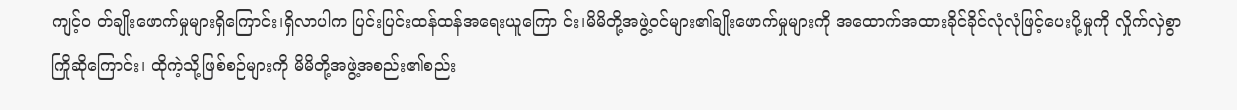ကျင့်ဝ တ်ချိုးဖောက်မှုများရှိကြောင်း၊ရှိလာပါက ပြင်းပြင်းထန်ထန်အရေးယူကြော င်း၊မိမိတို့အဖွဲ့ဝင်များ၏ချိုးဖောက်မှုများကို အထောက်အထားခိုင်ခိုင်လုံလုံဖြင့်ပေးပို့မှုကို လှိုက်လှဲစွာကြိုဆိုကြောင်း၊ ထိုကဲ့သို့ဖြစ်စဉ်များကို မိမိတို့အဖွဲ့အစည်း၏စည်း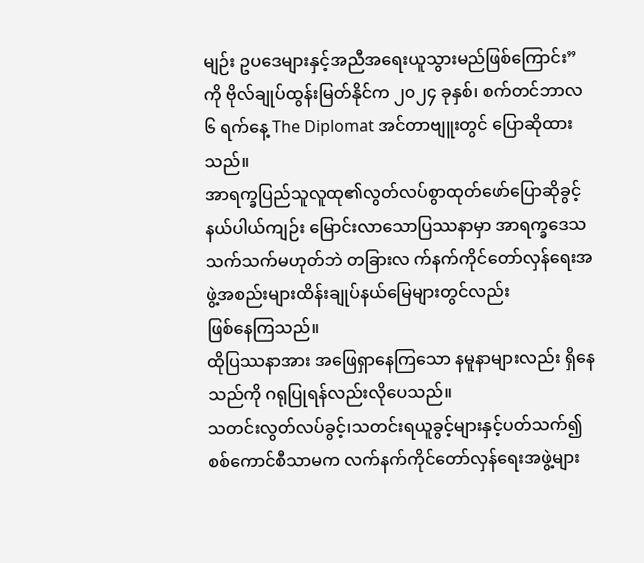မျဉ်း ဥပဒေများနှင့်အညီအရေးယူသွားမည်ဖြစ်ကြောင်း” ကို ဗိုလ်ချုပ်ထွန်းမြတ်နိုင်က ၂၀၂၄ ခုနှစ်၊ စက်တင်ဘာလ ၆ ရက်နေ့ The Diplomat အင်တာဗျူးတွင် ပြောဆိုထားသည်။
အာရက္ခပြည်သူလူထု၏လွတ်လပ်စွာထုတ်ဖော်ပြောဆိုခွင့် နယ်ပါယ်ကျဉ်း မြောင်းလာသောပြဿနာမှာ အာရက္ခဒေသသက်သက်မဟုတ်ဘဲ တခြားလ က်နက်ကိုင်တော်လှန်ရေးအဖွဲ့အစည်းများထိန်းချုပ်နယ်မြေများတွင်လည်း
ဖြစ်နေကြသည်။
ထိုပြဿနာအား အဖြေရှာနေကြသော နမူနာများလည်း ရှိနေသည်ကို ဂရုပြုရန်လည်းလိုပေသည်။
သတင်းလွတ်လပ်ခွင့်၊သတင်းရယူခွင့်များနှင့်ပတ်သက်၍ စစ်ကောင်စီသာမက လက်နက်ကိုင်တော်လှန်ရေးအဖွဲ့များ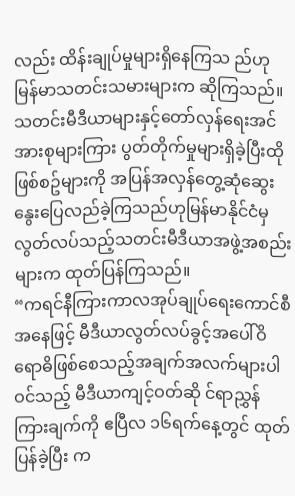လည်း ထိန်းချုပ်မှုများရှိနေကြသ ည်ဟု မြန်မာသတင်းသမားများက ဆိုကြသည်။
သတင်းမီဒီယာများနှင့်တော်လှန်ရေးအင်အားစုများကြား ပွတ်တိုက်မှုများရှိခဲ့ပြီးထိုဖြစ်စဥ်များကို အပြန်အလှန်တွေ့ဆုံဆွေးနွေးပြေလည်ခဲ့ကြသည်ဟုမြန်မာနိုင်ငံမှလွတ်လပ်သည့်သတင်းမီဒီယာအဖွဲ့အစည်းများက ထုတ်ပြန်ကြသည်။
“ကရင်နီကြားကာလအုပ်ချုပ်ရေးကောင်စီအနေဖြင့် မီဒီယာလွတ်လပ်ခွင့်အပေါ်ဝိရောဓိဖြစ်စေသည့်အချက်အလက်များပါဝင်သည့် မီဒီယာကျင့်ဝတ်ဆို င်ရာညွှန်ကြားချက်ကို ဧပြီလ ၁၆ရက်နေ့တွင် ထုတ်ပြန်ခဲ့ပြီး က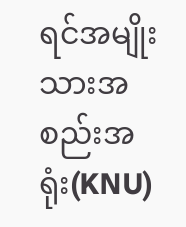ရင်အမျိုး သားအစည်းအရုံး(KNU)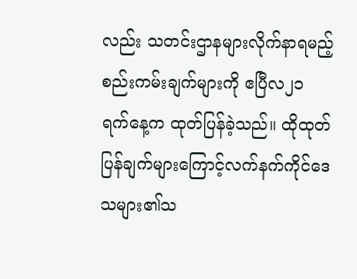လည်း သတင်းဌာနများလိုက်နာရမည့်စည်းကမ်းချက်များကို ဧပြီလ၂၁ ရက်နေ့က ထုတ်ပြန်ခဲ့သည်။ ထိုထုတ်ပြန်ချက်များကြောင့်လက်နက်ကိုင်ဒေသများ၏သ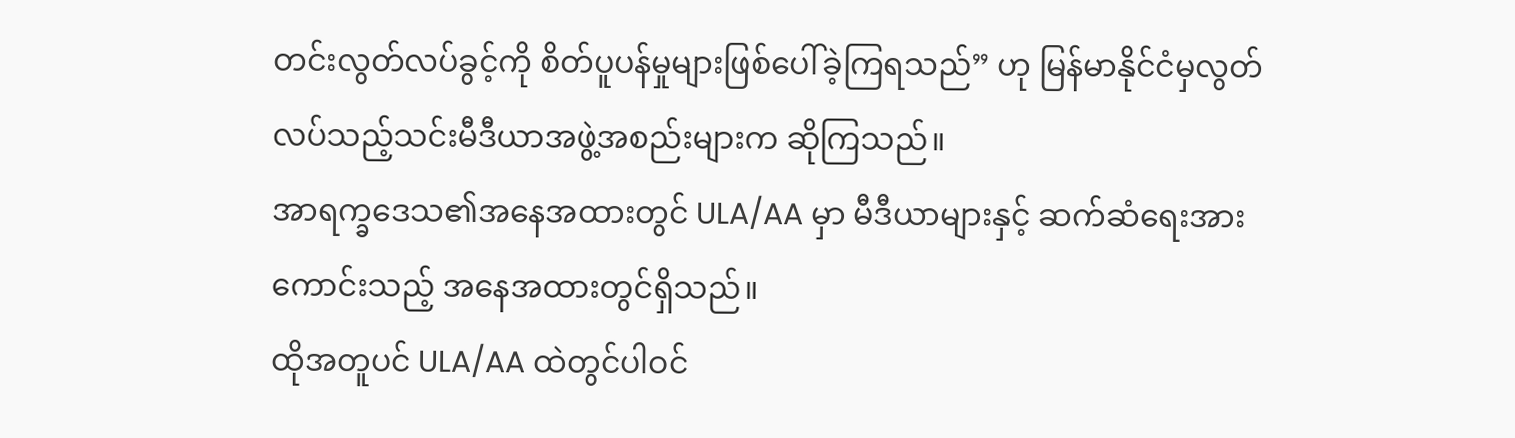တင်းလွတ်လပ်ခွင့်ကို စိတ်ပူပန်မှုများဖြစ်ပေါ်ခဲ့ကြရသည်” ဟု မြန်မာနိုင်ငံမှလွတ်လပ်သည့်သင်းမီဒီယာအဖွဲ့အစည်းများက ဆိုကြသည်။
အာရက္ခဒေသ၏အနေအထားတွင် ULA/AA မှာ မီဒီယာများနှင့် ဆက်ဆံရေးအားကောင်းသည့် အနေအထားတွင်ရှိသည်။
ထိုအတူပင် ULA/AA ထဲတွင်ပါဝင်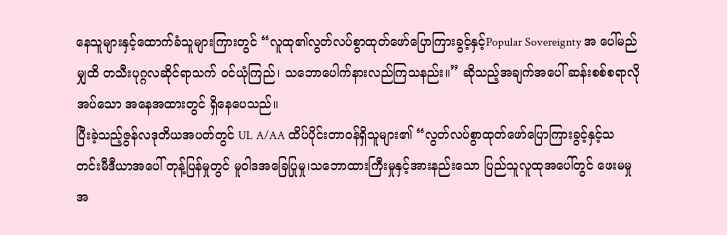နေသူများနှင့်ထောက်ခံသူများကြားတွင် “လူထု၏လွတ်လပ်စွာထုတ်ဖော်ပြောကြားခွင့်နှင့်Popular Sovereignty အ ပေါ်မည်မျှထိ တသီးပုဂ္ဂလဆိုင်ရာသက် ဝင်ယုံကြည်၊ သဘောပေါက်နားလည်ကြသနည်း။” ဆိုသည့်အချက်အပေါ် ဆန်းစစ်စရာလိုအပ်သော အနေအထားတွင် ရှိနေပေသည်။
ပြီးခဲ့သည့်ဇွန်လဒုတိယအပတ်တွင် UL A/AA ထိပ်ပိုင်းတာဝန်ရှိသူများ၏ “လွတ်လပ်စွာထုတ်ဖော်ပြောကြားခွင့်နှင့်သတင်းမီဒီယာအပေါ် တုန့်ပြန်မှုတွင် မူဝါဒအခြေပြုမှု၊သဘောထားကြီးမှုနှင့်အားနည်းသော ပြည်သူလူထုအပေါ်တွင် ဖေးမမှုအ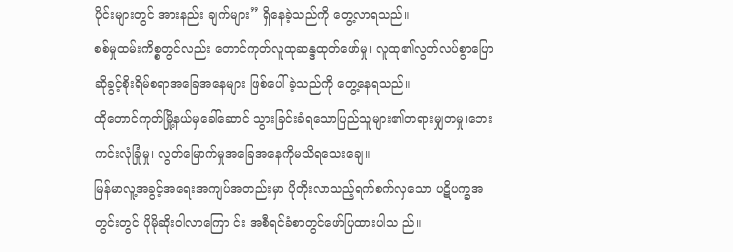ပိုင်းများတွင် အားနည်း ချက်များ” ရှိနေခဲ့သည်ကို တွေ့လာရသည်။
စစ်မှုထမ်းကိစ္စတွင်လည်း တောင်ကုတ်လူထုဆန္ဒထုတ်ဖော်မှု၊ လူထု၏လွတ်လပ်စွာပြောဆိုခွင့်စိုးရိမ်စရာအခြေအနေများ ဖြစ်ပေါ်ခဲ့သည်ကို တွေ့နေရသည်။
ထိုတောင်ကုတ်မြို့နယ်မှခေါ်ဆောင် သွားခြင်းခံရသောပြည်သူများ၏တရားမျှတမှု၊ဘေးကင်းလုံခြုံမှု၊ လွတ်မြောက်မှုအခြေအနေကိုမသိရသေးချေ။
မြန်မာလူ့အခွင့်အရေးအကျပ်အတည်းမှာ ပိုတိုးလာသည့်ရက်စက်လှသော ပဋိပက္ခအတွင်းတွင် ပိုမိုဆိုးဝါလာကြော င်း အစီရင်ခံစာတွင်ဖော်ပြထားပါသ ည်။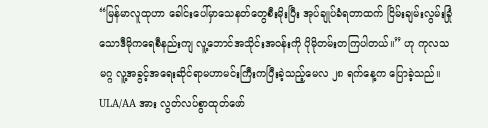“မြန်မာလူထုဟာ ခေါင်းပေါ်မှာသေနတ်တွေစီးမိုးပြီး အုပ်ချုပ်ခံရတာထက် ငြိမ်းချမ်းလွမ်းခြုံသောဒီမိုကရေစီနည်းကျ လူ့ဘောင်အသိုင်းအဝန်းကို ပိုမိုတမ်းတကြပါတယ်။” ဟု ကုလသမဂ္ဂ လူ့အခွင့်အရေးဆိုင်ရာမဟာမင်းကြီးကပြီးခဲ့သည့်မေလ ၂၈ ရက်နေ့က ပြောခဲ့သည်။
ULA/AA အား လွတ်လပ်စွာထုတ်ဖော်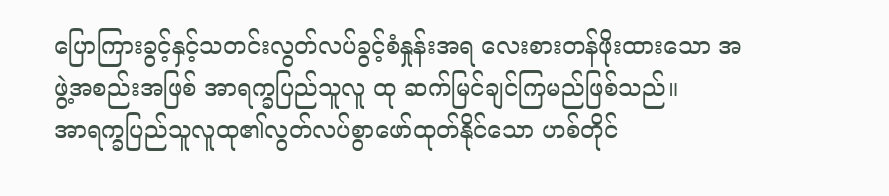ပြောကြားခွင့်နှင့်သတင်းလွတ်လပ်ခွင့်စံနှုန်းအရ လေးစားတန်ဖိုးထားသော အဖွဲ့အစည်းအဖြစ် အာရက္ခပြည်သူလူ ထု ဆက်မြင်ချင်ကြမည်ဖြစ်သည်။
အာရက္ခပြည်သူလူထု၏လွတ်လပ်စွာဖော်ထုတ်နိုင်သော ဟစ်တိုင်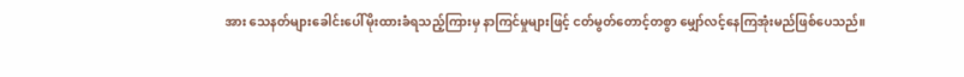အား သေနတ်များခေါင်းပေါ်မိုးထားခံရသည့်ကြားမှ နာကြင်မှုများဖြင့် ငတ်မွတ်တောင့်တစွာ မျှော်လင့်နေကြအုံးမည်ဖြစ်ပေသည်။